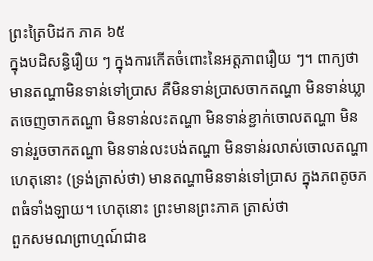ព្រះត្រៃបិដក ភាគ ៦៥
ក្នុងបដិសន្ធិរឿយ ៗ ក្នុងការកើតចំពោះនៃអត្តភាពរឿយ ៗ។ ពាក្យថា មានតណ្ហាមិនទាន់ទៅប្រាស គឺមិនទាន់ប្រាសចាកតណ្ហា មិនទាន់ឃ្លាតចេញចាកតណ្ហា មិនទាន់លះតណ្ហា មិនទាន់ខ្ជាក់ចោលតណ្ហា មិនទាន់រួចចាកតណ្ហា មិនទាន់លះបង់តណ្ហា មិនទាន់រលាស់ចោលតណ្ហា ហេតុនោះ (ទ្រង់ត្រាស់ថា) មានតណ្ហាមិនទាន់ទៅប្រាស ក្នុងភពតូចភពធំទាំងឡាយ។ ហេតុនោះ ព្រះមានព្រះភាគ ត្រាស់ថា
ពួកសមណព្រាហ្មណ៍ជាឧ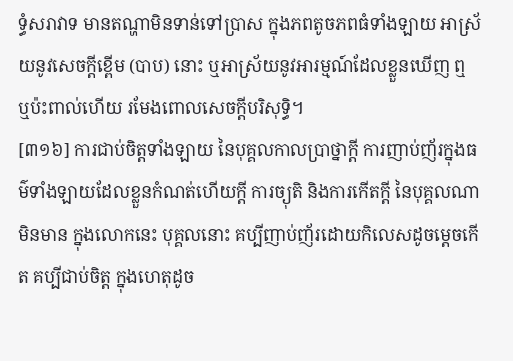ទ្ធំសរាវាទ មានតណ្ហាមិនទាន់ទៅប្រាស ក្នុងភពតូចភពធំទាំងឡាយ អាស្រ័យនូវសេចក្តីខ្ពើម (បាប) នោះ ឬអាស្រ័យនូវអារម្មណ៍ដែលខ្លួនឃើញ ឮ ឬប៉ះពាល់ហើយ រមែងពោលសេចក្តីបរិសុទ្ធិ។
[៣១៦] ការជាប់ចិត្តទាំងឡាយ នៃបុគ្គលកាលប្រាថ្នាក្តី ការញាប់ញ័រក្នុងធម៌ទាំងឡាយដែលខ្លួនកំណត់ហើយក្តី ការច្យុតិ និងការកើតក្តី នៃបុគ្គលណា មិនមាន ក្នុងលោកនេះ បុគ្គលនោះ គប្បីញាប់ញ័រដោយកិលេសដូចម្តេចកើត គប្បីជាប់ចិត្ត ក្នុងហេតុដូច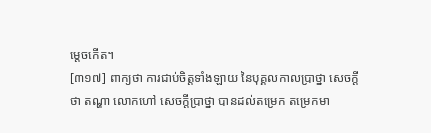ម្តេចកើត។
[៣១៧] ពាក្យថា ការជាប់ចិត្តទាំងឡាយ នៃបុគ្គលកាលប្រាថ្នា សេចក្តីថា តណ្ហា លោកហៅ សេចក្តីប្រាថ្នា បានដល់តម្រេក តម្រេកមា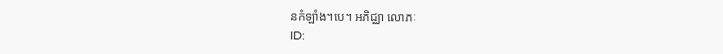នកំឡាំង។បេ។ អភិជ្ឈា លោភៈ
ID: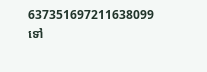637351697211638099
ទៅ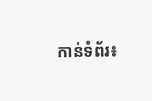កាន់ទំព័រ៖